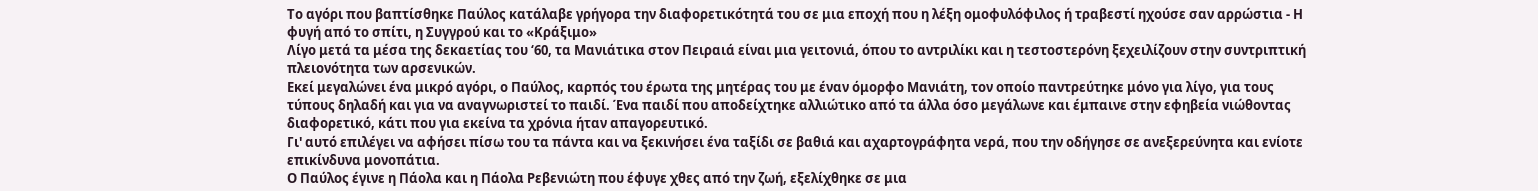Το αγόρι που βαπτίσθηκε Παύλος κατάλαβε γρήγορα την διαφορετικότητά του σε μια εποχή που η λέξη ομοφυλόφιλος ή τραβεστί ηχούσε σαν αρρώστια - Η φυγή από το σπίτι, η Συγγρού και το «Κράξιμο»
Λίγο μετά τα μέσα της δεκαετίας του ‘60, τα Μανιάτικα στον Πειραιά είναι μια γειτονιά, όπου το αντριλίκι και η τεστοστερόνη ξεχειλίζουν στην συντριπτική πλειονότητα των αρσενικών.
Εκεί μεγαλώνει ένα μικρό αγόρι, ο Παύλος, καρπός του έρωτα της μητέρας του με έναν όμορφο Μανιάτη, τον οποίο παντρεύτηκε μόνο για λίγο, για τους τύπους δηλαδή και για να αναγνωριστεί το παιδί. Ένα παιδί που αποδείχτηκε αλλιώτικο από τα άλλα όσο μεγάλωνε και έμπαινε στην εφηβεία νιώθοντας διαφορετικό, κάτι που για εκείνα τα χρόνια ήταν απαγορευτικό.
Γι' αυτό επιλέγει να αφήσει πίσω του τα πάντα και να ξεκινήσει ένα ταξίδι σε βαθιά και αχαρτογράφητα νερά, που την οδήγησε σε ανεξερεύνητα και ενίοτε επικίνδυνα μονοπάτια.
Ο Παύλος έγινε η Πάολα και η Πάολα Ρεβενιώτη που έφυγε χθες από την ζωή, εξελίχθηκε σε μια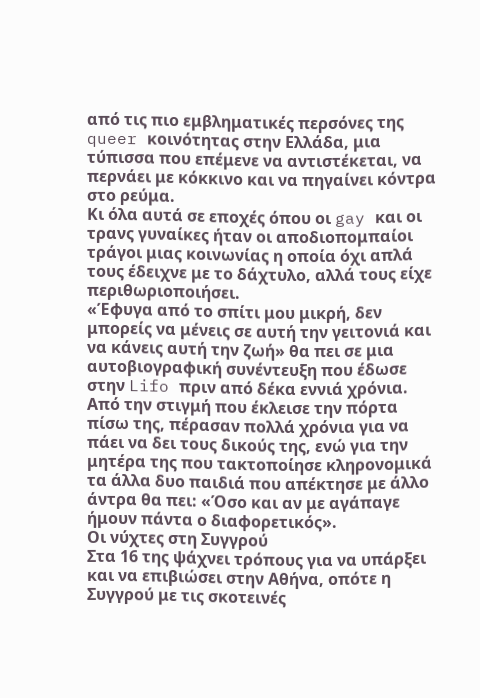από τις πιο εμβληματικές περσόνες της queer κοινότητας στην Ελλάδα, μια τύπισσα που επέμενε να αντιστέκεται, να περνάει με κόκκινο και να πηγαίνει κόντρα στο ρεύμα.
Κι όλα αυτά σε εποχές όπου οι gay και οι τρανς γυναίκες ήταν οι αποδιοπομπαίοι τράγοι μιας κοινωνίας η οποία όχι απλά τους έδειχνε με το δάχτυλο, αλλά τους είχε περιθωριοποιήσει.
«Έφυγα από το σπίτι μου μικρή, δεν μπορείς να μένεις σε αυτή την γειτονιά και να κάνεις αυτή την ζωή» θα πει σε μια αυτοβιογραφική συνέντευξη που έδωσε στην Lifo πριν από δέκα εννιά χρόνια.
Από την στιγμή που έκλεισε την πόρτα πίσω της, πέρασαν πολλά χρόνια για να πάει να δει τους δικούς της, ενώ για την μητέρα της που τακτοποίησε κληρονομικά τα άλλα δυο παιδιά που απέκτησε με άλλο άντρα θα πει: «Όσο και αν με αγάπαγε ήμουν πάντα ο διαφορετικός».
Οι νύχτες στη Συγγρού
Στα 16 της ψάχνει τρόπους για να υπάρξει και να επιβιώσει στην Αθήνα, οπότε η Συγγρού με τις σκοτεινές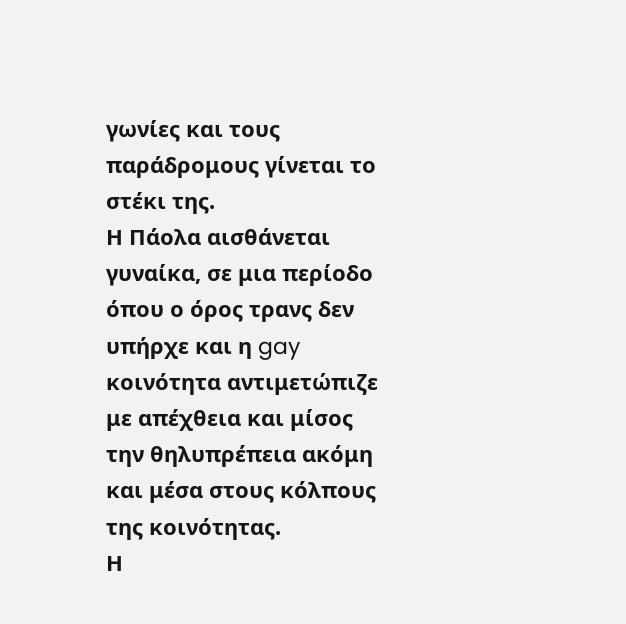γωνίες και τους παράδρομους γίνεται το στέκι της.
Η Πάολα αισθάνεται γυναίκα, σε μια περίοδο όπου ο όρος τρανς δεν υπήρχε και η gay κοινότητα αντιμετώπιζε με απέχθεια και μίσος την θηλυπρέπεια ακόμη και μέσα στους κόλπους της κοινότητας.
Η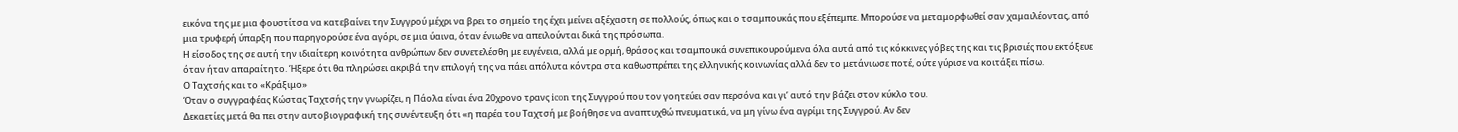εικόνα της με μια φουστίτσα να κατεβαίνει την Συγγρού μέχρι να βρει το σημείο της έχει μείνει αξέχαστη σε πολλούς, όπως και ο τσαμπουκάς που εξέπεμπε. Μπορούσε να μεταμορφωθεί σαν χαμαιλέοντας, από μια τρυφερή ύπαρξη που παρηγορούσε ένα αγόρι, σε μια ύαινα, όταν ένιωθε να απειλούνται δικά της πρόσωπα.
Η είσοδος της σε αυτή την ιδιαίτερη κοινότητα ανθρώπων δεν συνετελέσθη με ευγένεια, αλλά με ορμή, θράσος και τσαμπουκά συνεπικουρούμενα όλα αυτά από τις κόκκινες γόβες της και τις βρισιές που εκτόξευε όταν ήταν απαραίτητο. Ήξερε ότι θα πληρώσει ακριβά την επιλογή της να πάει απόλυτα κόντρα στα καθωσπρέπει της ελληνικής κοινωνίας αλλά δεν το μετάνιωσε ποτέ, ούτε γύρισε να κοιτάξει πίσω.
Ο Ταχτσής και το «Κράξιμο»
Όταν ο συγγραφέας Κώστας Ταχτσής την γνωρίζει, η Πάολα είναι ένα 20χρονο τρανς icon της Συγγρού που τον γοητεύει σαν περσόνα και γι’ αυτό την βάζει στον κύκλο του.
Δεκαετίες μετά θα πει στην αυτοβιογραφική της συνέντευξη ότι «η παρέα του Ταχτσή με βοήθησε να αναπτυχθώ πνευματικά, να μη γίνω ένα αγρίμι της Συγγρού. Αν δεν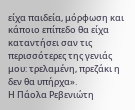είχα παιδεία, μόρφωση και κάποιο επίπεδο θα είχα καταντήσει σαν τις περισσότερες της γενιάς μου: τρελαμένη, πρεζάκι η δεν θα υπήρχα».
Η Πάολα Ρεβενιώτη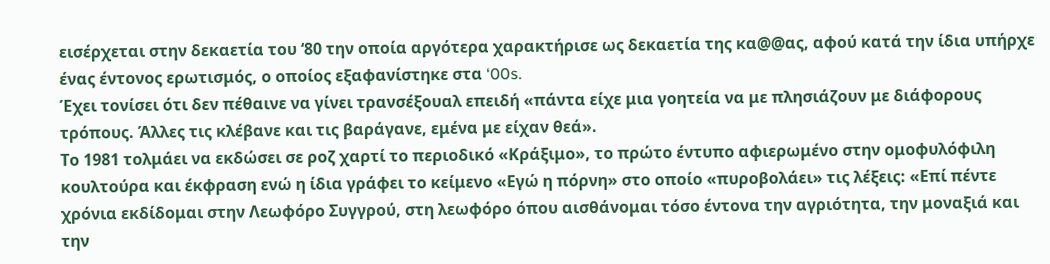εισέρχεται στην δεκαετία του ‘80 την οποία αργότερα χαρακτήρισε ως δεκαετία της κα@@ας, αφού κατά την ίδια υπήρχε ένας έντονος ερωτισμός, ο οποίος εξαφανίστηκε στα ‘00s.
Έχει τονίσει ότι δεν πέθαινε να γίνει τρανσέξουαλ επειδή «πάντα είχε μια γοητεία να με πλησιάζουν με διάφορους τρόπους. Άλλες τις κλέβανε και τις βαράγανε, εμένα με είχαν θεά».
Το 1981 τολμάει να εκδώσει σε ροζ χαρτί το περιοδικό «Κράξιμο», το πρώτο έντυπο αφιερωμένο στην ομοφυλόφιλη κουλτούρα και έκφραση ενώ η ίδια γράφει το κείμενο «Εγώ η πόρνη» στο οποίο «πυροβολάει» τις λέξεις: «Επί πέντε χρόνια εκδίδομαι στην Λεωφόρο Συγγρού, στη λεωφόρο όπου αισθάνομαι τόσο έντονα την αγριότητα, την μοναξιά και την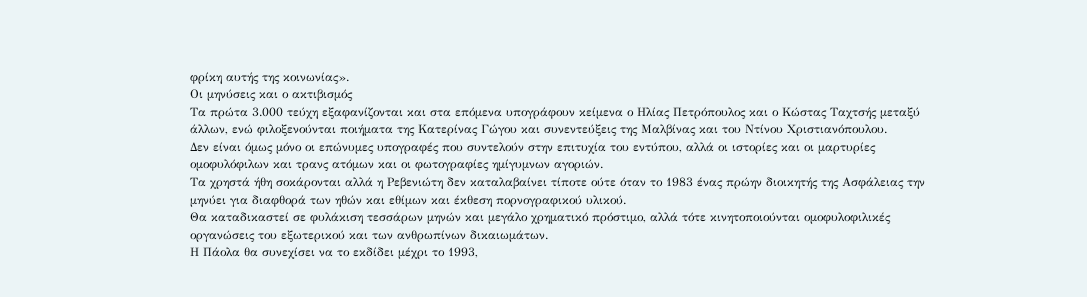φρίκη αυτής της κοινωνίας».
Οι μηνύσεις και ο ακτιβισμός
Τα πρώτα 3.000 τεύχη εξαφανίζονται και στα επόμενα υπογράφουν κείμενα ο Ηλίας Πετρόπουλος και ο Κώστας Ταχτσής μεταξύ άλλων, ενώ φιλοξενούνται ποιήματα της Κατερίνας Γώγου και συνεντεύξεις της Μαλβίνας και του Ντίνου Χριστιανόπουλου.
Δεν είναι όμως μόνο οι επώνυμες υπογραφές που συντελούν στην επιτυχία του εντύπου, αλλά οι ιστορίες και οι μαρτυρίες ομοφυλόφιλων και τρανς ατόμων και οι φωτογραφίες ημίγυμνων αγοριών.
Τα χρηστά ήθη σοκάρονται αλλά η Ρεβενιώτη δεν καταλαβαίνει τίποτε ούτε όταν το 1983 ένας πρώην διοικητής της Ασφάλειας την μηνύει για διαφθορά των ηθών και εθίμων και έκθεση πορνογραφικού υλικού.
Θα καταδικαστεί σε φυλάκιση τεσσάρων μηνών και μεγάλο χρηματικό πρόστιμο, αλλά τότε κινητοποιούνται ομοφυλοφιλικές οργανώσεις του εξωτερικού και των ανθρωπίνων δικαιωμάτων.
Η Πάολα θα συνεχίσει να το εκδίδει μέχρι το 1993,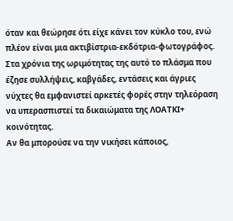όταν και θεώρησε ότι είχε κάνει τον κύκλο του, ενώ πλέον είναι μια ακτιβίστρια-εκδότρια-φωτογράφος.
Στα χρόνια της ωριμότητας της αυτό το πλάσμα που έζησε συλλήψεις, καβγάδες, εντάσεις και άγριες νύχτες θα εμφανιστεί αρκετές φορές στην τηλεόραση να υπερασπιστεί τα δικαιώματα της ΛΟΑΤΚΙ+ κοινότητας.
Αν θα μπορούσε να την νικήσει κάποιος,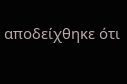αποδείχθηκε ότι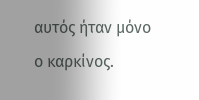αυτός ήταν μόνο ο καρκίνος.